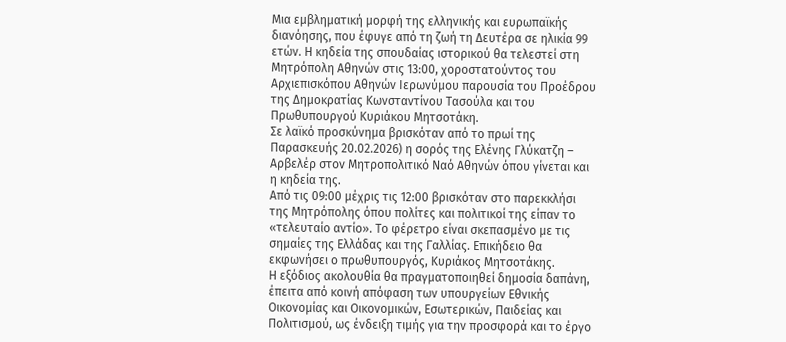Μια εμβληματική μορφή της ελληνικής και ευρωπαϊκής διανόησης, που έφυγε από τη ζωή τη Δευτέρα σε ηλικία 99 ετών. Η κηδεία της σπουδαίας ιστορικού θα τελεστεί στη Μητρόπολη Αθηνών στις 13:00, χοροστατούντος του Αρχιεπισκόπου Αθηνών Ιερωνύμου παρουσία του Προέδρου της Δημοκρατίας Κωνσταντίνου Τασούλα και του Πρωθυπουργού Κυριάκου Μητσοτάκη.
Σε λαϊκό προσκύνημα βρισκόταν από το πρωί της Παρασκευής 20.02.2026) η σορός της Ελένης Γλύκατζη – Αρβελέρ στον Μητροπολιτικό Ναό Αθηνών όπου γίνεται και η κηδεία της.
Από τις 09:00 μέχρις τις 12:00 βρισκόταν στο παρεκκλήσι της Μητρόπολης όπου πολίτες και πολιτικοί της είπαν το «τελευταίο αντίο». Το φέρετρο είναι σκεπασμένο με τις σημαίες της Ελλάδας και της Γαλλίας. Επικήδειο θα εκφωνήσει ο πρωθυπουργός, Κυριάκος Μητσοτάκης.
Η εξόδιος ακολουθία θα πραγματοποιηθεί δημοσία δαπάνη, έπειτα από κοινή απόφαση των υπουργείων Εθνικής Οικονομίας και Οικονομικών, Εσωτερικών, Παιδείας και Πολιτισμού, ως ένδειξη τιμής για την προσφορά και το έργο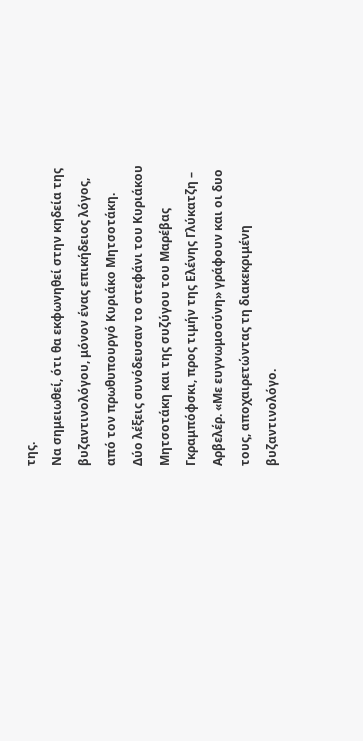της.
Να σημειωθεί, ότι θα εκφωνηθεί στην κηδεία της βυζαντινολόγου, μόνον ένας επικήδειος λόγος, από τον πρωθυπουργό Κυριάκο Μητσοτάκη.
Δύο λέξεις συνόδευσαν το στεφάνι του Κυριάκου Μητσοτάκη και της συζύγου του Μαρέβας Γκραμπόφσκι, προς τιμήν της Ελένης Γλύκατζη – Αρβελέρ. «Με ευγνωμοσύνη» γράφουν και οι δυο τους, αποχαιρετώντας τη διακεκριμένη βυζαντινολόγο.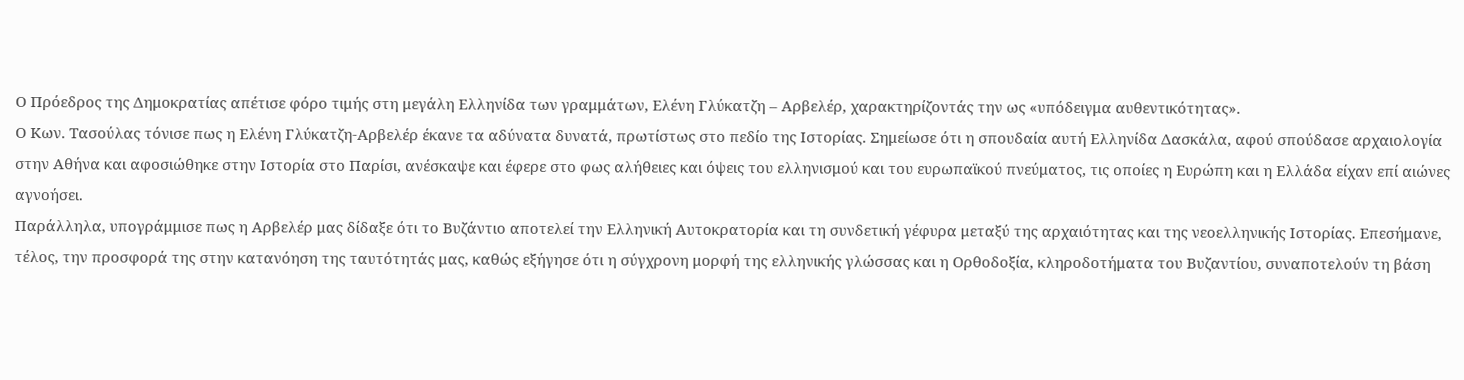Ο Πρόεδρος της Δημοκρατίας απέτισε φόρο τιμής στη μεγάλη Ελληνίδα των γραμμάτων, Ελένη Γλύκατζη – Αρβελέρ, χαρακτηρίζοντάς την ως «υπόδειγμα αυθεντικότητας».
Ο Κων. Τασούλας τόνισε πως η Ελένη Γλύκατζη-Αρβελέρ έκανε τα αδύνατα δυνατά, πρωτίστως στο πεδίο της Ιστορίας. Σημείωσε ότι η σπουδαία αυτή Ελληνίδα Δασκάλα, αφού σπούδασε αρχαιολογία στην Αθήνα και αφοσιώθηκε στην Ιστορία στο Παρίσι, ανέσκαψε και έφερε στο φως αλήθειες και όψεις του ελληνισμού και του ευρωπαϊκού πνεύματος, τις οποίες η Ευρώπη και η Ελλάδα είχαν επί αιώνες αγνοήσει.
Παράλληλα, υπογράμμισε πως η Αρβελέρ μας δίδαξε ότι το Βυζάντιο αποτελεί την Ελληνική Αυτοκρατορία και τη συνδετική γέφυρα μεταξύ της αρχαιότητας και της νεοελληνικής Ιστορίας. Επεσήμανε, τέλος, την προσφορά της στην κατανόηση της ταυτότητάς μας, καθώς εξήγησε ότι η σύγχρονη μορφή της ελληνικής γλώσσας και η Ορθοδοξία, κληροδοτήματα του Βυζαντίου, συναποτελούν τη βάση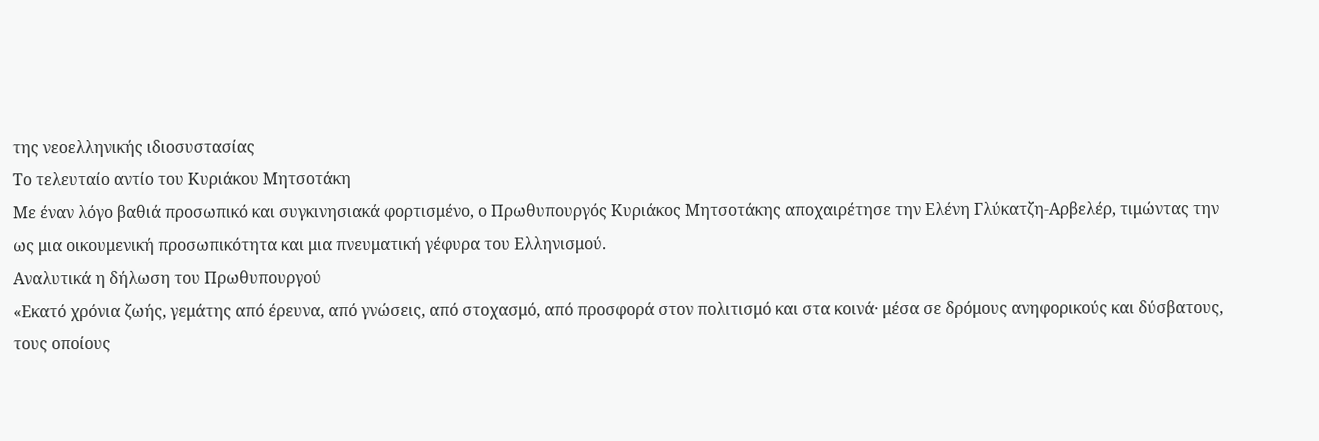της νεοελληνικής ιδιοσυστασίας
Το τελευταίο αντίο του Κυριάκου Μητσοτάκη
Με έναν λόγο βαθιά προσωπικό και συγκινησιακά φορτισμένο, ο Πρωθυπουργός Κυριάκος Μητσοτάκης αποχαιρέτησε την Ελένη Γλύκατζη-Αρβελέρ, τιμώντας την ως μια οικουμενική προσωπικότητα και μια πνευματική γέφυρα του Ελληνισμού.
Αναλυτικά η δήλωση του Πρωθυπουργού
«Εκατό χρόνια ζωής, γεμάτης από έρευνα, από γνώσεις, από στοχασμό, από προσφορά στον πολιτισμό και στα κοινά· μέσα σε δρόμους ανηφορικούς και δύσβατους, τους οποίους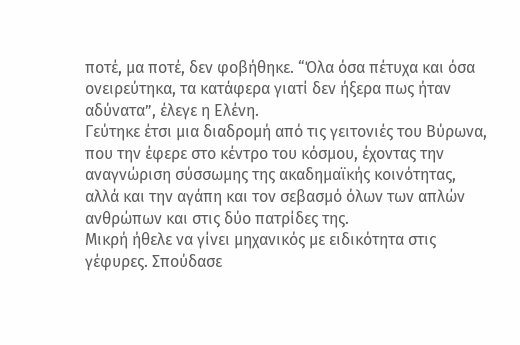ποτέ, μα ποτέ, δεν φοβήθηκε. “Όλα όσα πέτυχα και όσα ονειρεύτηκα, τα κατάφερα γιατί δεν ήξερα πως ήταν αδύνατα”, έλεγε η Ελένη.
Γεύτηκε έτσι μια διαδρομή από τις γειτονιές του Βύρωνα, που την έφερε στο κέντρο του κόσμου, έχοντας την αναγνώριση σύσσωμης της ακαδημαϊκής κοινότητας, αλλά και την αγάπη και τον σεβασμό όλων των απλών ανθρώπων και στις δύο πατρίδες της.
Μικρή ήθελε να γίνει μηχανικός με ειδικότητα στις γέφυρες. Σπούδασε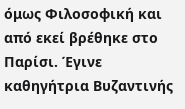όμως Φιλοσοφική και από εκεί βρέθηκε στο Παρίσι. Έγινε καθηγήτρια Βυζαντινής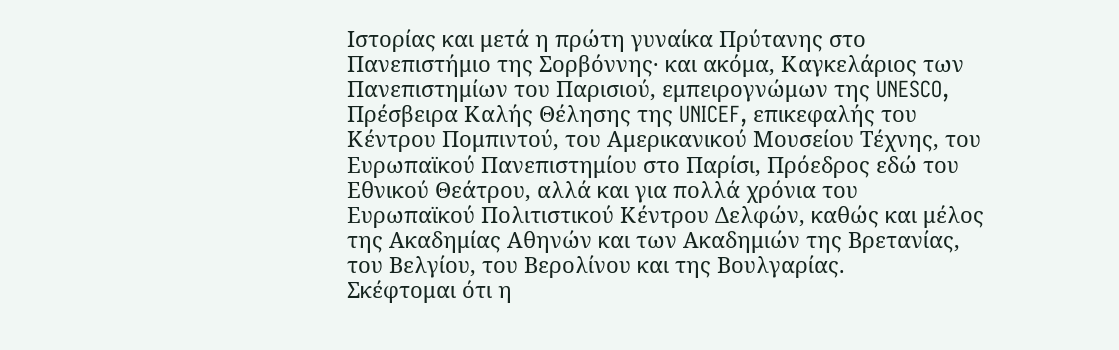Ιστορίας και μετά η πρώτη γυναίκα Πρύτανης στο Πανεπιστήμιο της Σορβόννης· και ακόμα, Καγκελάριος των Πανεπιστημίων του Παρισιού, εμπειρογνώμων της UNESCO, Πρέσβειρα Καλής Θέλησης της UNICEF, επικεφαλής του Κέντρου Πομπιντού, του Αμερικανικού Μουσείου Τέχνης, του Ευρωπαϊκού Πανεπιστημίου στο Παρίσι, Πρόεδρος εδώ του Εθνικού Θεάτρου, αλλά και για πολλά χρόνια του Ευρωπαϊκού Πολιτιστικού Κέντρου Δελφών, καθώς και μέλος της Ακαδημίας Αθηνών και των Ακαδημιών της Βρετανίας, του Βελγίου, του Βερολίνου και της Βουλγαρίας.
Σκέφτομαι ότι η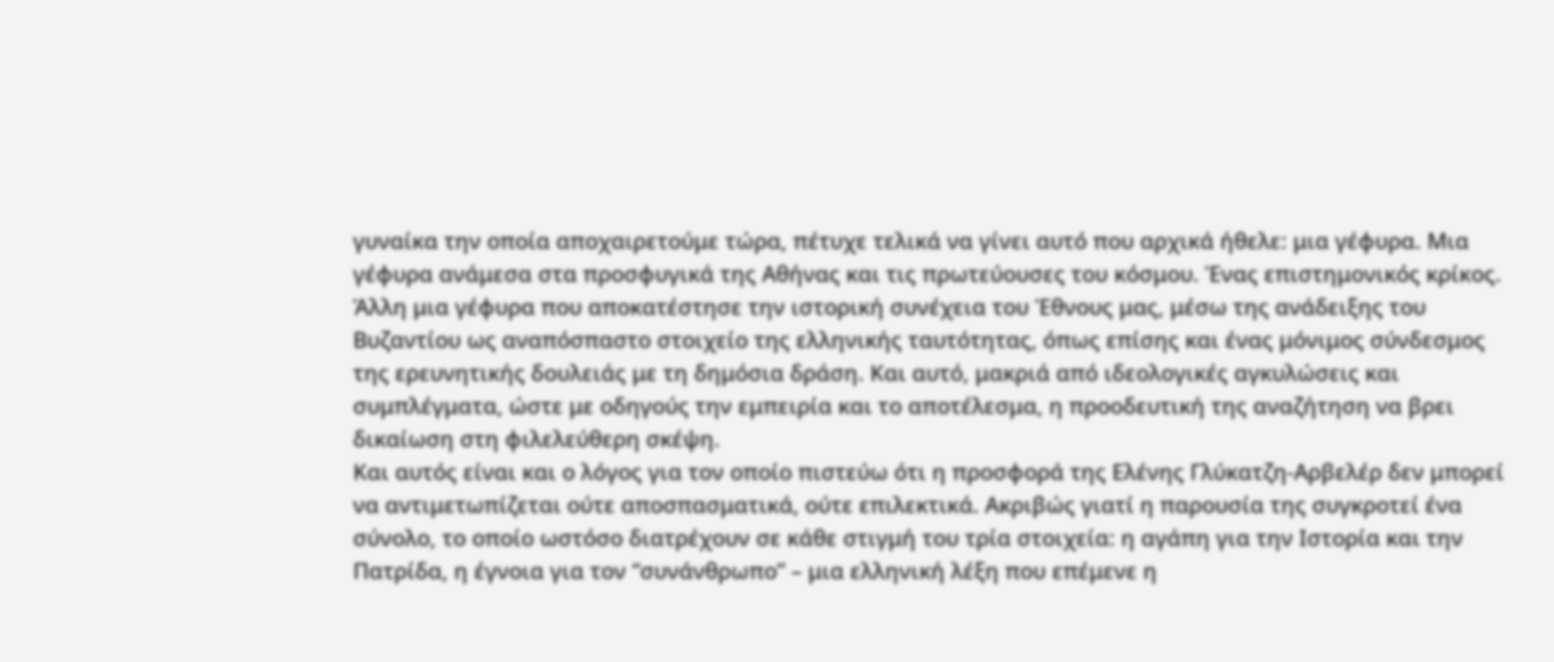γυναίκα την οποία αποχαιρετούμε τώρα, πέτυχε τελικά να γίνει αυτό που αρχικά ήθελε: μια γέφυρα. Μια γέφυρα ανάμεσα στα προσφυγικά της Αθήνας και τις πρωτεύουσες του κόσμου. Ένας επιστημονικός κρίκος. Άλλη μια γέφυρα που αποκατέστησε την ιστορική συνέχεια του Έθνους μας, μέσω της ανάδειξης του Βυζαντίου ως αναπόσπαστο στοιχείο της ελληνικής ταυτότητας, όπως επίσης και ένας μόνιμος σύνδεσμος της ερευνητικής δουλειάς με τη δημόσια δράση. Και αυτό, μακριά από ιδεολογικές αγκυλώσεις και συμπλέγματα, ώστε με οδηγούς την εμπειρία και το αποτέλεσμα, η προοδευτική της αναζήτηση να βρει δικαίωση στη φιλελεύθερη σκέψη.
Και αυτός είναι και ο λόγος για τον οποίο πιστεύω ότι η προσφορά της Ελένης Γλύκατζη-Αρβελέρ δεν μπορεί να αντιμετωπίζεται ούτε αποσπασματικά, ούτε επιλεκτικά. Ακριβώς γιατί η παρουσία της συγκροτεί ένα σύνολο, το οποίο ωστόσο διατρέχουν σε κάθε στιγμή του τρία στοιχεία: η αγάπη για την Ιστορία και την Πατρίδα, η έγνοια για τον “συνάνθρωπο” – μια ελληνική λέξη που επέμενε η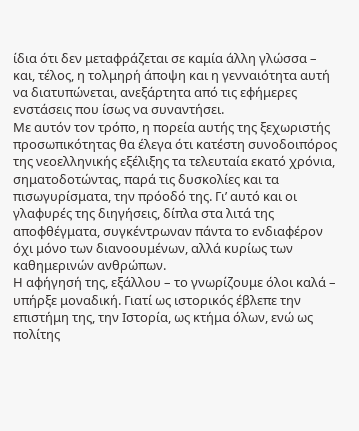ίδια ότι δεν μεταφράζεται σε καμία άλλη γλώσσα – και, τέλος, η τολμηρή άποψη και η γενναιότητα αυτή να διατυπώνεται, ανεξάρτητα από τις εφήμερες ενστάσεις που ίσως να συναντήσει.
Με αυτόν τον τρόπο, η πορεία αυτής της ξεχωριστής προσωπικότητας θα έλεγα ότι κατέστη συνοδοιπόρος της νεοελληνικής εξέλιξης τα τελευταία εκατό χρόνια, σηματοδοτώντας, παρά τις δυσκολίες και τα πισωγυρίσματα, την πρόοδό της. Γι’ αυτό και οι γλαφυρές της διηγήσεις, δίπλα στα λιτά της αποφθέγματα, συγκέντρωναν πάντα το ενδιαφέρον όχι μόνο των διανοουμένων, αλλά κυρίως των καθημερινών ανθρώπων.
Η αφήγησή της, εξάλλου – το γνωρίζουμε όλοι καλά – υπήρξε μοναδική. Γιατί ως ιστορικός έβλεπε την επιστήμη της, την Ιστορία, ως κτήμα όλων, ενώ ως πολίτης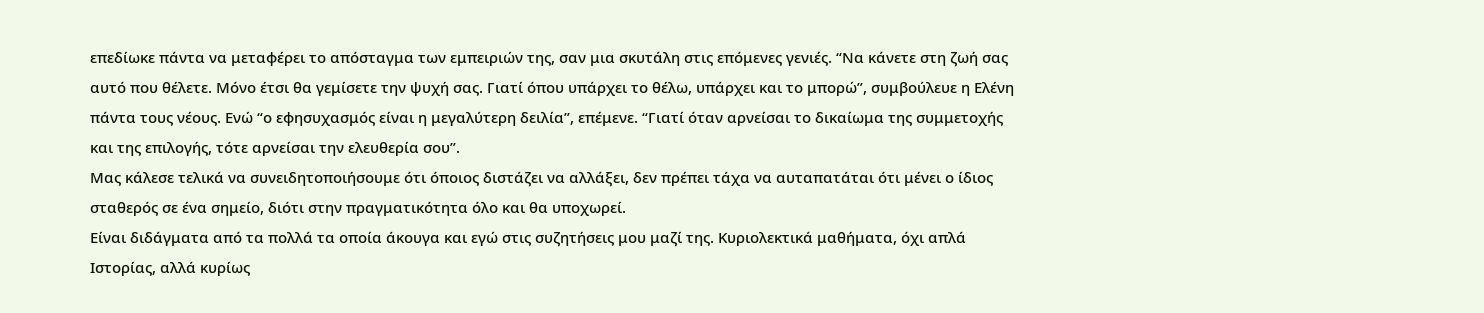επεδίωκε πάντα να μεταφέρει το απόσταγμα των εμπειριών της, σαν μια σκυτάλη στις επόμενες γενιές. “Να κάνετε στη ζωή σας αυτό που θέλετε. Μόνο έτσι θα γεμίσετε την ψυχή σας. Γιατί όπου υπάρχει το θέλω, υπάρχει και το μπορώ”, συμβούλευε η Ελένη πάντα τους νέους. Ενώ “ο εφησυχασμός είναι η μεγαλύτερη δειλία”, επέμενε. “Γιατί όταν αρνείσαι το δικαίωμα της συμμετοχής και της επιλογής, τότε αρνείσαι την ελευθερία σου”.
Μας κάλεσε τελικά να συνειδητοποιήσουμε ότι όποιος διστάζει να αλλάξει, δεν πρέπει τάχα να αυταπατάται ότι μένει ο ίδιος σταθερός σε ένα σημείο, διότι στην πραγματικότητα όλο και θα υποχωρεί.
Είναι διδάγματα από τα πολλά τα οποία άκουγα και εγώ στις συζητήσεις μου μαζί της. Κυριολεκτικά μαθήματα, όχι απλά Ιστορίας, αλλά κυρίως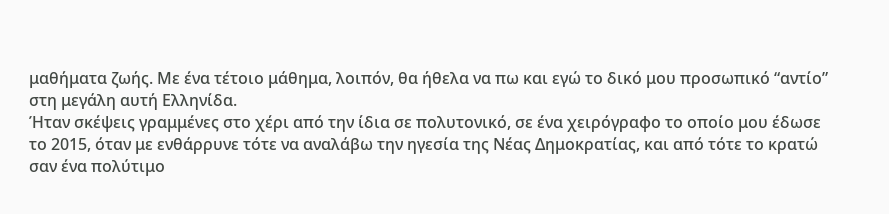μαθήματα ζωής. Με ένα τέτοιο μάθημα, λοιπόν, θα ήθελα να πω και εγώ το δικό μου προσωπικό “αντίο” στη μεγάλη αυτή Ελληνίδα.
Ήταν σκέψεις γραμμένες στο χέρι από την ίδια σε πολυτονικό, σε ένα χειρόγραφο το οποίο μου έδωσε το 2015, όταν με ενθάρρυνε τότε να αναλάβω την ηγεσία της Νέας Δημοκρατίας, και από τότε το κρατώ σαν ένα πολύτιμο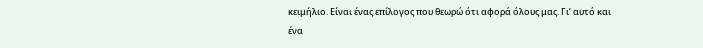κειμήλιο. Είναι ένας επίλογος που θεωρώ ότι αφορά όλους μας. Γι’ αυτό και ένα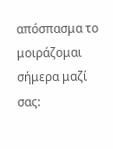απόσπασμα το μοιράζομαι σήμερα μαζί σας: